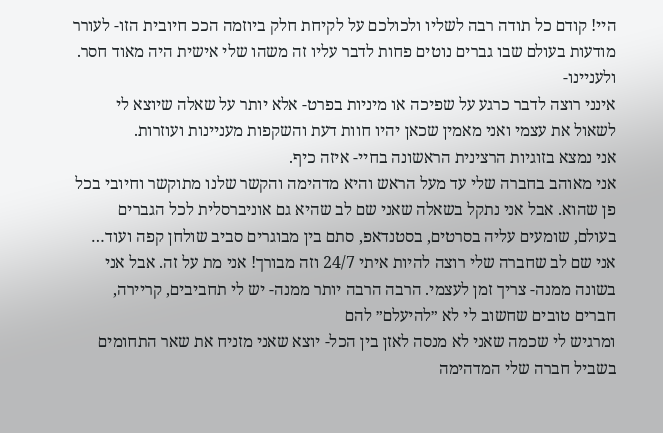היי! קודם כל תודה רבה לשליו ולכולכם על לקיחת חלק ביוזמה הככ חיובית הזו- לעורר מודעות בעולם שבו גברים נוטים פחות לדבר עליו זה משהו שלי אישית היה מאוד חסר.
ולעניינו-
אינני רוצה לדבר כרגע על שפיכה או מיניות בפרט- אלא יותר על שאלה שיוצא לי לשאול את עצמי ואני מאמין שכאן יהיו חוות דעת והשקפות מעניינות ועוזרות.
אני נמצא בזוגיות הרצינית הראשונה בחיי- איזה כיף.
אני מאוהב בחברה שלי עד מעל הראש והיא מדהימה והקשר שלנו מתוקשר וחיובי בכל פן שהוא. אבל אני נתקל בשאלה שאני שם לב שהיא גם אוניברסלית לכל הגברים בעולם, שומעים עליה בסרטים, בסטנדאפ, סתם בין מבוגרים סביב שולחן קפה ועוד…
אני שם לב שחברה שלי רוצה להיות איתי 24/7 וזה מבורך! אני מת על זה. אבל אני בשונה ממנה- צריך זמן לעצמי. הרבה הרבה יותר ממנה- יש לי תחביבים, קריירה, חברים טובים שחשוב לי לא ״להיעלם״ להם
ומרגיש לי שכמה שאני לא מנסה לאזן בין הכל- יוצא שאני מזניח את שאר התחומים בשביל חברה שלי המדהימה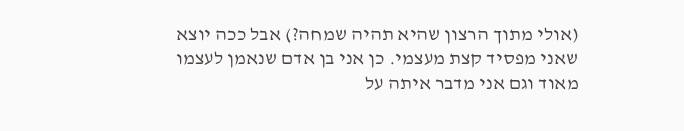(אולי מתוך הרצון שהיא תהיה שמחה?) אבל ככה יוצא שאני מפסיד קצת מעצמי. כן אני בן אדם שנאמן לעצמו מאוד וגם אני מדבר איתה על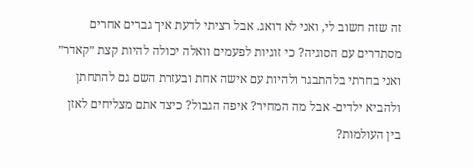זה שזה חשוב לי, ואני לא דואג. אבל רציתי לדעת איך גברים אחרים מסתדרים עם הסוגיה? כי זוגיות לפעמים וואלה יכולה להיות קצת ״קאדר״
ואני בחרתי בלהתבגר ולהיות עם אישה אחת ובעזרת השם גם להתחתן ולהביא ילדים- אבל מה המחיר? איפה הגבול? כיצד אתם מצליחים לאזן בין העולמות?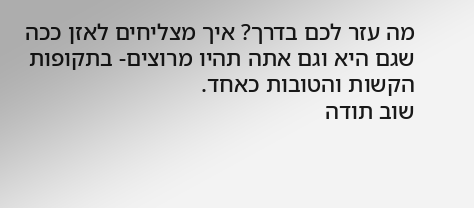מה עזר לכם בדרך? איך מצליחים לאזן ככה שגם היא וגם אתה תהיו מרוצים- בתקופות הקשות והטובות כאחד.
שוב תודה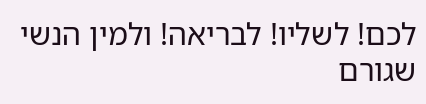לכם! לשליו! לבריאה! ולמין הנשי שגורם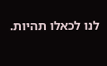לנו לכאלו תהיות.